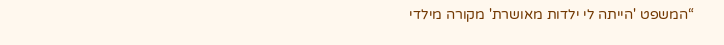“המשפט 'הייתה לי ילדות מאושרת' מקורה מילדי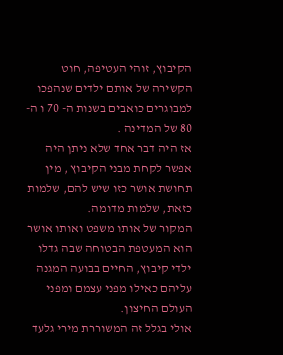הקיבוץ, זוהי העטיפה, חוט הקשירה של אותם ילדים שנהפכו למבוגרים כואבים בשנות ה- 70 ו ה- 80 של המדינה .
אז היה דבר אחד שלא ניתן היה אפשר לקחת מבני הקיבוץ , מין תחושת אושר כזו שיש להם, שלמות כזאת, שלמות מדומה.
המקור של אותו משפט ואותו אושר הוא המעטפת הבטוחה שבה גדלו ילדי קיבוץ, החיים בבועה המגנה עליהם כאילו מפני עצמם ומפני העולם החיצון.
אולי בגלל זה המשוררת מירי גלעד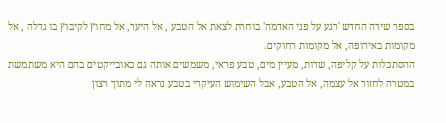בספר שירה החדש 'רגע על פני האדמה' בוחרת לצאת אל הטבע , אל היער, אל מחוץ לקיבוץ בו גדלה , אל מקומות באירופה, אל מקומות רחוקים.
ההסתכלות על קליפה, שדות, מעיין מים, טבע פראי, משמשים אותה גם כאובייקטים בהם היא משתמשת במטרה לחזור אל עצמה, אל הטבע, אבל השימוש העיקרי בטבע נראה לי מתוך רצון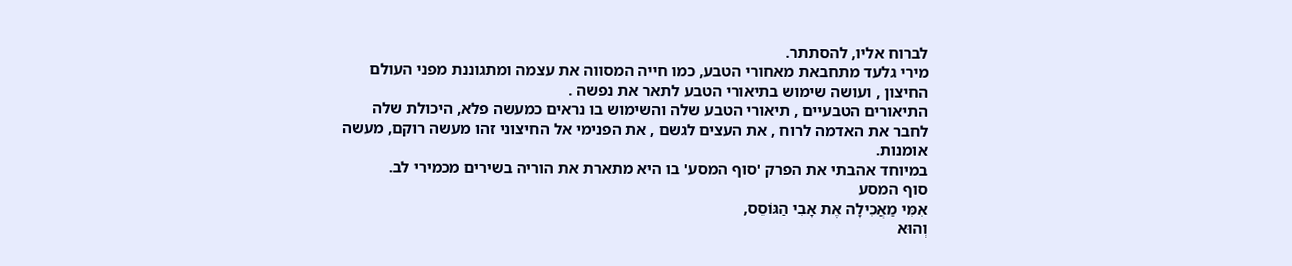לברוח אליו, להסתתר.
מירי גלעד מתחבאת מאחורי הטבע, כמו חייה המסווה את עצמה ומתגוננת מפני העולם החיצון , ועושה שימוש בתיאורי הטבע לתאר את נפשה .
התיאורים הטבעיים , תיאורי הטבע שלה והשימוש בו נראים כמעשה פלא, היכולת שלה לחבר את האדמה לרוח , את העצים לגשם , את הפנימי אל החיצוני זהו מעשה רוקם, מעשה אומנות.
במיוחד אהבתי את הפרק 'סוף המסע' בו היא מתארת את הוריה בשירים מכמירי לב.
סוף המסע
אִמִּי מַאֲכִילָה אֶת אָבִי הַגּוֹסֵס,
וְהוּא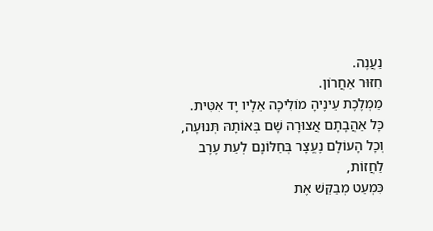נַעֲנֶה.
חִזּוּר אַחֲרוֹן.
מַמְלֶכֶת עֵינֶיהָ מוֹלִיכָה אֵלָיו יָד אִטִּית.
כָּל אַהֲבָתָם אֲצוּרָה שָׁם בְּאוֹתָהּ תְּנוּעָה,
וְכָל הָעוֹלָם נֶעֱצָר בְּחַלּוֹנָם לְעֵת עֶרֶב
לַחֲזוֹת,
כִּמְעַט מְבַקֵּשׁ אֶת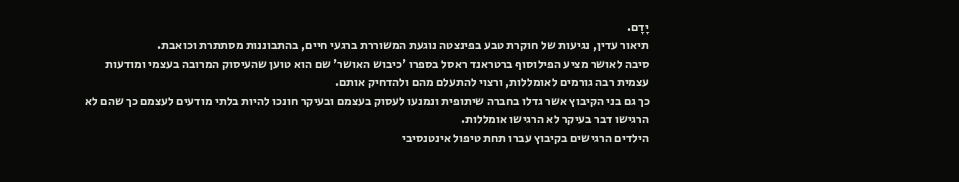יָדָם.
תיאור עדין, נגיעות של חוקרת טבע בפינצטה נוגעת המשוררת ברגעי חיים, בהתבוננות מסתתרת וכואבת.
סיבה לאושר מציע הפילוסוף ברטראנד ראסל בספרו 'כיבוש האושר' שם הוא טוען שהעיסוק המרובה בעצמי ומודעות עצמית רבה גורמים לאומללות, ורצוי להתעלם מהם ולהדחיק אותם.
כך גם בני הקיבוץ אשר גדלו בחברה שיתופית ונמנעו לעסוק בעצמם ובעיקר חונכו להיות בלתי מודעים לעצמם כך שהם לא הרגישו דבר בעיקר לא הרגישו אומללות.
הילדים הרגישים בקיבוץ עברו תחת טיפול אינטנסיבי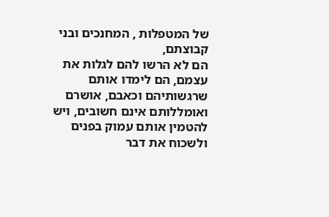של המטפלות , המחנכים ובני קבוצתם,
הם לא הרשו להם לגלות את עצמם, הם לימדו אותם שרגשותיהם וכאבם, אושרם ואומללותם אינם חשובים, ויש להטמין אותם עמוק בפנים ולשכוח את דבר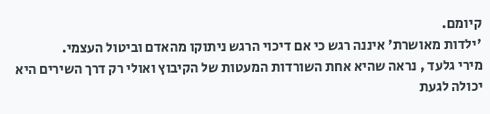קיומם.
'ילדות מאושרת' איננה רגש כי אם דיכוי הרגש ניתוקו מהאדם וביטול העצמי.
מירי גלעד , נראה שהיא אחת השורדות המעטות של הקיבוץ ואולי רק דרך השירים היא יכולה לגעת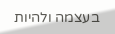בעצמה ולהיות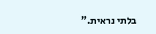בלתי נראית.”